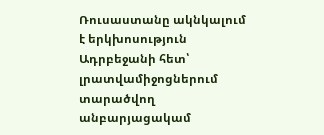Ռուսաստանը ակնկալում է երկխոսություն Ադրբեջանի հետ՝ լրատվամիջոցներում տարածվող անբարյացակամ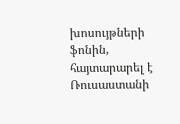խոսույթների ֆոնին, հայտարարել է Ռուսաստանի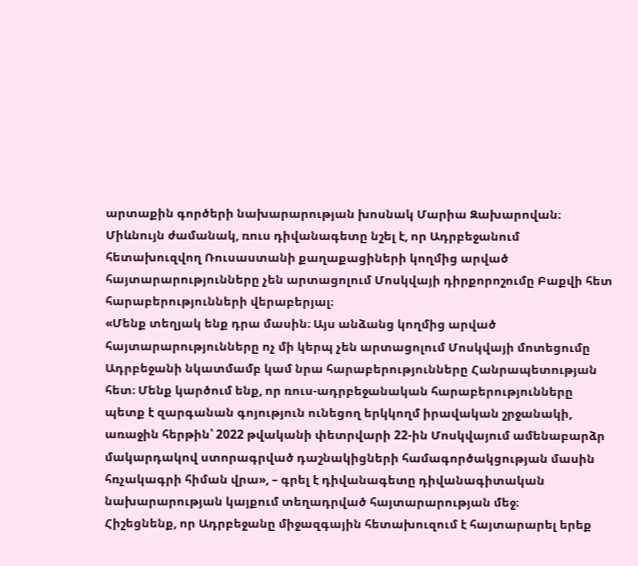արտաքին գործերի նախարարության խոսնակ Մարիա Զախարովան։
Միևնույն ժամանակ, ռուս դիվանագետը նշել է, որ Ադրբեջանում հետախուզվող Ռուսաստանի քաղաքացիների կողմից արված հայտարարությունները չեն արտացոլում Մոսկվայի դիրքորոշումը Բաքվի հետ հարաբերությունների վերաբերյալ։
«Մենք տեղյակ ենք դրա մասին։ Այս անձանց կողմից արված հայտարարությունները ոչ մի կերպ չեն արտացոլում Մոսկվայի մոտեցումը Ադրբեջանի նկատմամբ կամ նրա հարաբերությունները Հանրապետության հետ։ Մենք կարծում ենք, որ ռուս-ադրբեջանական հարաբերությունները պետք է զարգանան գոյություն ունեցող երկկողմ իրավական շրջանակի, առաջին հերթին՝ 2022 թվականի փետրվարի 22-ին Մոսկվայում ամենաբարձր մակարդակով ստորագրված դաշնակիցների համագործակցության մասին հռչակագրի հիման վրա», – գրել է դիվանագետը դիվանագիտական նախարարության կայքում տեղադրված հայտարարության մեջ։
Հիշեցնենք, որ Ադրբեջանը միջազգային հետախուզում է հայտարարել երեք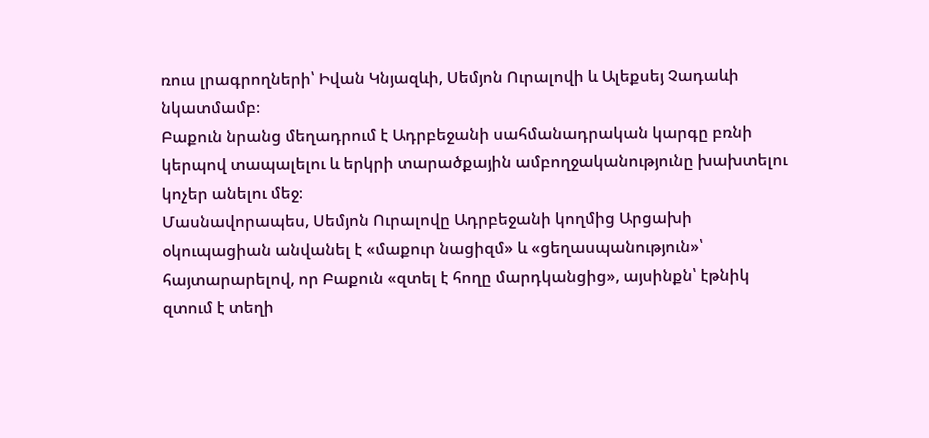ռուս լրագրողների՝ Իվան Կնյազևի, Սեմյոն Ուրալովի և Ալեքսեյ Չադաևի նկատմամբ։
Բաքուն նրանց մեղադրում է Ադրբեջանի սահմանադրական կարգը բռնի կերպով տապալելու և երկրի տարածքային ամբողջականությունը խախտելու կոչեր անելու մեջ։
Մասնավորապես, Սեմյոն Ուրալովը Ադրբեջանի կողմից Արցախի օկուպացիան անվանել է «մաքուր նացիզմ» և «ցեղասպանություն»՝ հայտարարելով, որ Բաքուն «զտել է հողը մարդկանցից», այսինքն՝ էթնիկ զտում է տեղի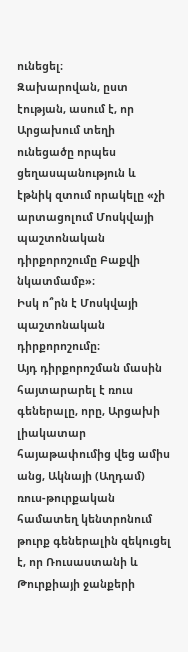ունեցել։
Զախարովան, ըստ էության, ասում է, որ Արցախում տեղի ունեցածը որպես ցեղասպանություն և էթնիկ զտում որակելը «չի արտացոլում Մոսկվայի պաշտոնական դիրքորոշումը Բաքվի նկատմամբ»։
Իսկ ո՞րն է Մոսկվայի պաշտոնական դիրքորոշումը։
Այդ դիրքորոշման մասին հայտարարել է ռուս գեներալը, որը, Արցախի լիակատար հայաթափումից վեց ամիս անց, Ակնայի (Աղդամ) ռուս-թուրքական համատեղ կենտրոնում թուրք գեներալին զեկուցել է, որ Ռուսաստանի և Թուրքիայի ջանքերի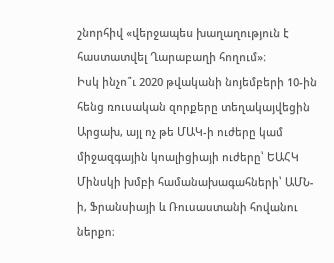շնորհիվ «վերջապես խաղաղություն է հաստատվել Ղարաբաղի հողում»։
Իսկ ինչո՞ւ 2020 թվականի նոյեմբերի 10-ին հենց ռուսական զորքերը տեղակայվեցին Արցախ, այլ ոչ թե ՄԱԿ-ի ուժերը կամ միջազգային կոալիցիայի ուժերը՝ ԵԱՀԿ Մինսկի խմբի համանախագահների՝ ԱՄՆ-ի, Ֆրանսիայի և Ռուսաստանի հովանու ներքո։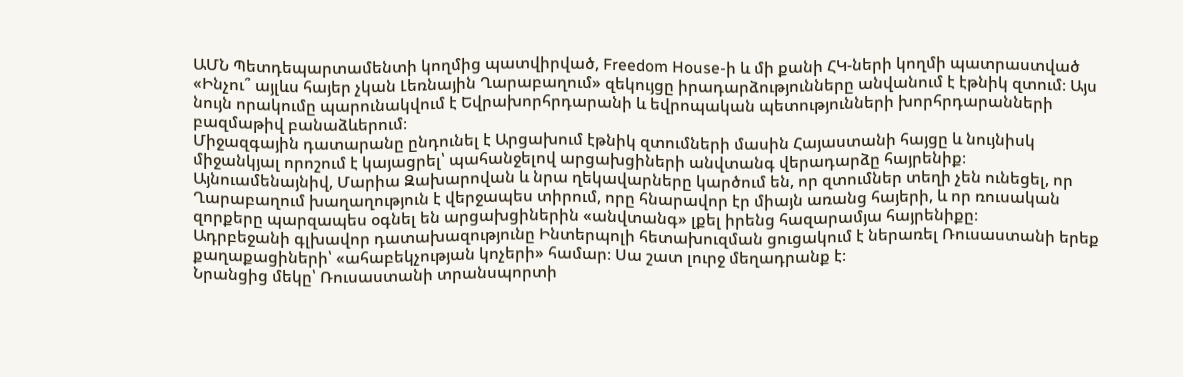ԱՄՆ Պետդեպարտամենտի կողմից պատվիրված, Freedom House-ի և մի քանի ՀԿ-ների կողմի պատրաստված «Ինչու՞ այլևս հայեր չկան Լեռնային Ղարաբաղում» զեկույցը իրադարձությունները անվանում է էթնիկ զտում։ Այս նույն որակումը պարունակվում է Եվրախորհրդարանի և եվրոպական պետությունների խորհրդարանների բազմաթիվ բանաձևերում։
Միջազգային դատարանը ընդունել է Արցախում էթնիկ զտումների մասին Հայաստանի հայցը և նույնիսկ միջանկյալ որոշում է կայացրել՝ պահանջելով արցախցիների անվտանգ վերադարձը հայրենիք։
Այնուամենայնիվ, Մարիա Զախարովան և նրա ղեկավարները կարծում են, որ զտումներ տեղի չեն ունեցել, որ Ղարաբաղում խաղաղություն է վերջապես տիրում, որը հնարավոր էր միայն առանց հայերի, և որ ռուսական զորքերը պարզապես օգնել են արցախցիներին «անվտանգ» լքել իրենց հազարամյա հայրենիքը։
Ադրբեջանի գլխավոր դատախազությունը Ինտերպոլի հետախուզման ցուցակում է ներառել Ռուսաստանի երեք քաղաքացիների՝ «ահաբեկչության կոչերի» համար։ Սա շատ լուրջ մեղադրանք է։
Նրանցից մեկը՝ Ռուսաստանի տրանսպորտի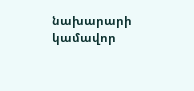նախարարի կամավոր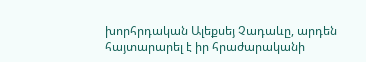խորհրդական Ալեքսեյ Չադաևը, արդեն հայտարարել է իր հրաժարականի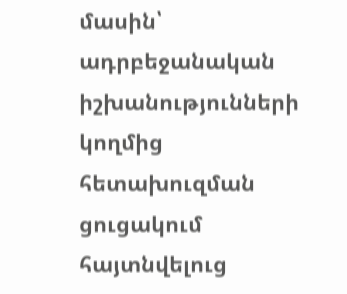մասին՝ ադրբեջանական իշխանությունների կողմից հետախուզման ցուցակում հայտնվելուց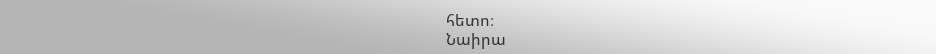հետո։
Նաիրա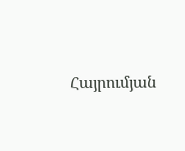Հայրումյան